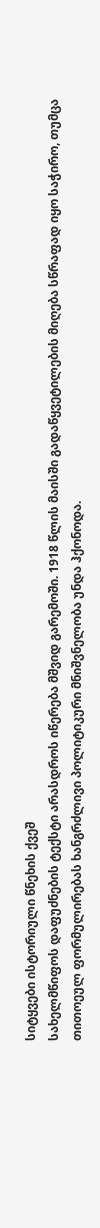სიტყვები ისტორიული წნეხის ქვეშ
სახელმწიფოს დაფუძნების ტექსტი არასდროს იწერება მშვიდ გარემოში. 1918 წლის მაისში გადაწყვეტილების მიღება სწრაფად იყო საჭირო, თუმცა თითოეულ ფორმულირებას ხანგრძლივი პოლიტიკური მნიშვნელობა უნდა ჰქონოდა.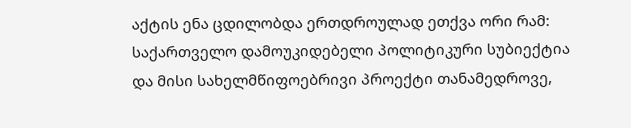აქტის ენა ცდილობდა ერთდროულად ეთქვა ორი რამ: საქართველო დამოუკიდებელი პოლიტიკური სუბიექტია და მისი სახელმწიფოებრივი პროექტი თანამედროვე,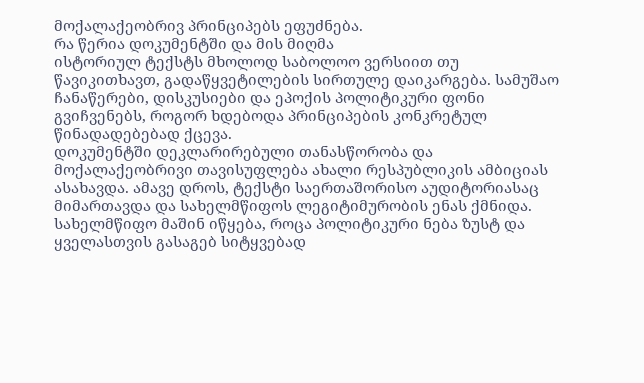მოქალაქეობრივ პრინციპებს ეფუძნება.
რა წერია დოკუმენტში და მის მიღმა
ისტორიულ ტექსტს მხოლოდ საბოლოო ვერსიით თუ წავიკითხავთ, გადაწყვეტილების სირთულე დაიკარგება. სამუშაო ჩანაწერები, დისკუსიები და ეპოქის პოლიტიკური ფონი გვიჩვენებს, როგორ ხდებოდა პრინციპების კონკრეტულ წინადადებებად ქცევა.
დოკუმენტში დეკლარირებული თანასწორობა და მოქალაქეობრივი თავისუფლება ახალი რესპუბლიკის ამბიციას ასახავდა. ამავე დროს, ტექსტი საერთაშორისო აუდიტორიასაც მიმართავდა და სახელმწიფოს ლეგიტიმურობის ენას ქმნიდა.
სახელმწიფო მაშინ იწყება, როცა პოლიტიკური ნება ზუსტ და ყველასთვის გასაგებ სიტყვებად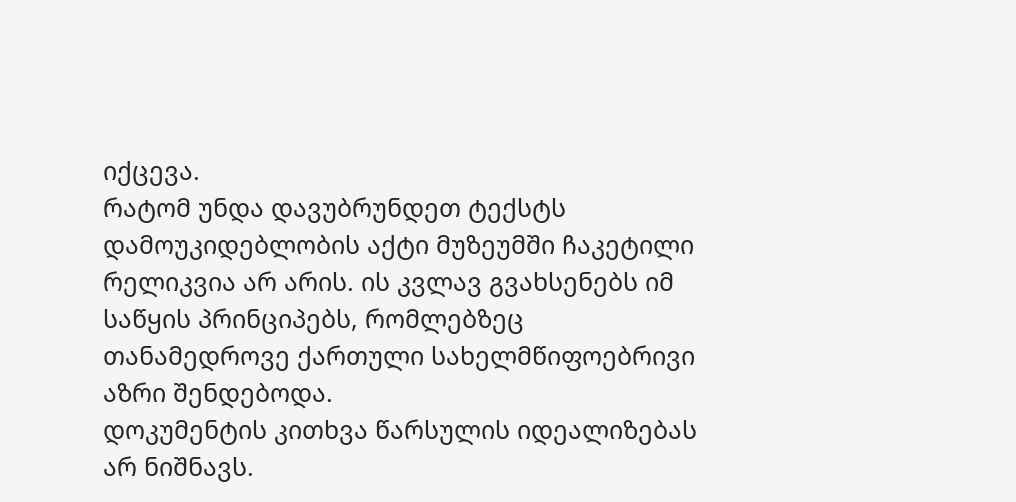იქცევა.
რატომ უნდა დავუბრუნდეთ ტექსტს
დამოუკიდებლობის აქტი მუზეუმში ჩაკეტილი რელიკვია არ არის. ის კვლავ გვახსენებს იმ საწყის პრინციპებს, რომლებზეც თანამედროვე ქართული სახელმწიფოებრივი აზრი შენდებოდა.
დოკუმენტის კითხვა წარსულის იდეალიზებას არ ნიშნავს.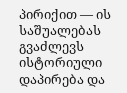პირიქით — ის საშუალებას გვაძლევს ისტორიული დაპირება და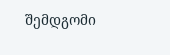შემდგომი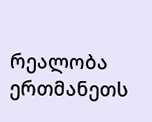რეალობა ერთმანეთს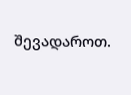შევადაროთ.